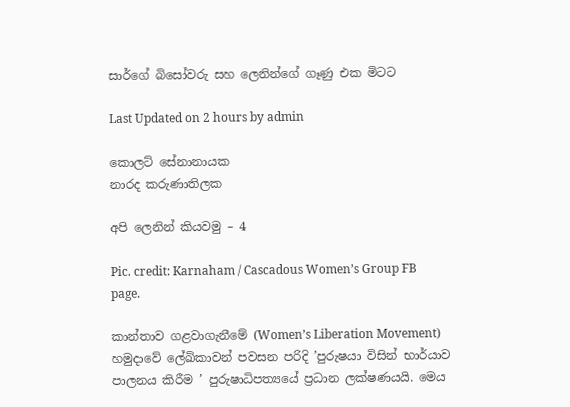සාර්ගේ බිසෝවරු සහ ලෙනින්ගේ ගෑණු එක මිටට

Last Updated on 2 hours by admin

කොලට් සේනානායක
නාරද කරුණාතිලක

අපි ලෙනින් කියවමු – 4

Pic. credit: Karnaham / Cascadous Women’s Group FB page.

කාන්තාව ගළවාගැනීමේ (Women’s Liberation Movement) හමුදාවේ ලේඛිකාවන් පවසන පරිදි ’පුරුෂයා විසින් භාර්යාව පාලනය කිරීම ’ පුරුෂාධිපත්‍යයේ ප්‍රධාන ලක්ෂණයයි. මෙය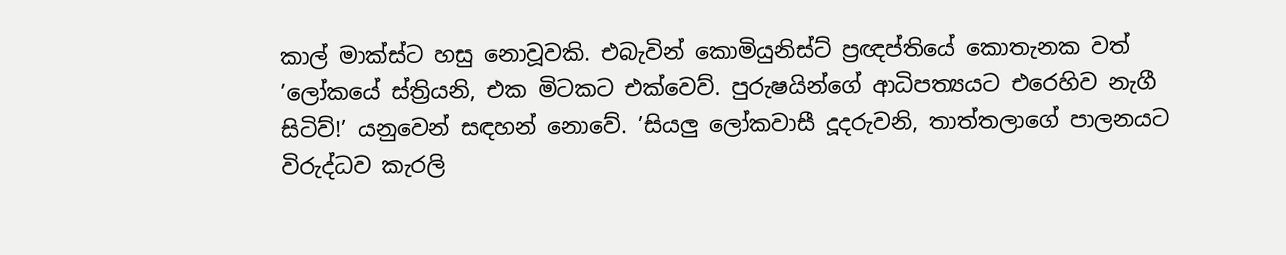කාල් මාක්ස්ට හසු නොවූවකි. එබැවින් කොමියුනිස්ට් ප්‍රඥප්තියේ කොතැනක වත් ’ලෝකයේ ස්ත්‍රියනි, එක මිටකට එක්වෙව්. පුරුෂයින්ගේ ආධිපත්‍යයට එරෙහිව නැගී සිටිව්!’ යනුවෙන් සඳහන් නොවේ. ’සියලු ලෝකවාසී දූදරුවනි, තාත්තලාගේ පාලනයට විරුද්ධව කැරලි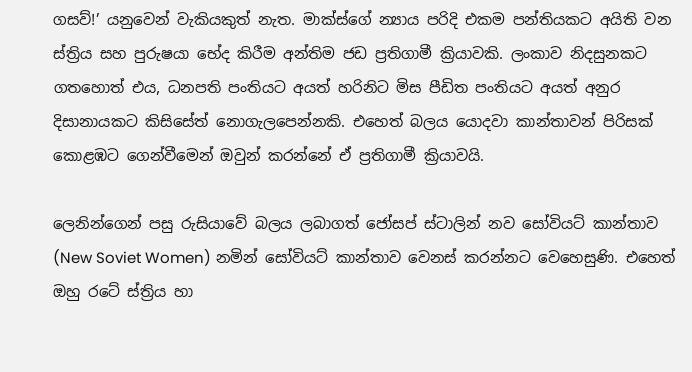ගසව්!’ යනුවෙන් වැකියකුත් නැත. මාක්ස්ගේ න්‍යාය පරිදි එකම පන්තියකට අයිති වන ස්ත්‍රිය සහ පුරුෂයා භේද කිරීම අන්තිම ජඩ ප්‍රතිගාමී ක්‍රියාවකි. ලංකාව නිදසුනකට ගතහොත් එය, ධනපති පංතියට අයත් හරිනිට මිස පීඩිත පංතියට අයත් අනුර දිසානායකට කිසිසේත් නොගැලපෙන්නකි. එහෙත් බලය යොදවා කාන්තාවන් පිරිසක් කොළඹට ගෙන්වීමෙන් ඔවුන් කරන්නේ ඒ ප්‍රතිගාමී ක්‍රියාවයි.

ලෙනින්ගෙන් පසු රුසියාවේ බලය ලබාගත් ජෝසප් ස්ටාලින් නව සෝවියට් කාන්තාව (New Soviet Women) නමින් සෝවියට් කාන්තාව වෙනස් කරන්නට වෙහෙසුණි. එහෙත් ඔහු රටේ ස්ත්‍රිය හා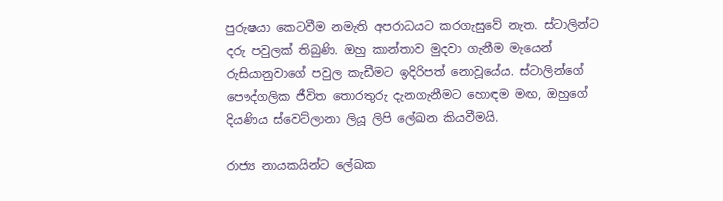පුරුෂයා කෙටවීම නමැති අපරාධයට කරගැසුවේ නැත. ස්ටාලින්ට දරු පවුලක් තිබුණි. ඔහු කාන්තාව මුදවා ගැනීම මැයෙන් රුසියානුවාගේ පවුල කැඩීමට ඉදිරිපත් නොවූයේය. ස්ටාලින්ගේ පෞද්ගලික ජීවිත තොරතුරු දැනගැනීමට හොඳම මඟ, ඔහුගේ දියණිය ස්වෙට්ලානා ලියූ ලිපි ලේඛන කියවීමයි.

රාජ්‍ය නායකයින්ට ලේඛක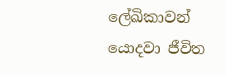ලේඛිකාවන් යොදවා ජීවිත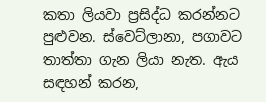කතා ලියවා ප්‍රසිද්ධ කරන්නට පුළුවන. ස්වෙට්ලානා, පගාවට තාත්තා ගැන ලියා නැත. ඇය සඳහන් කරන,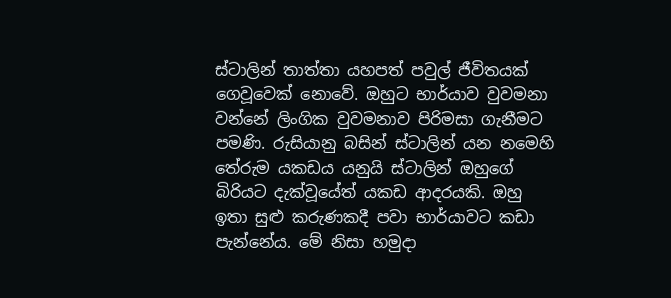ස්ටාලින් තාත්තා යහපත් පවුල් ජීවිතයක් ගෙවූවෙක් නොවේ. ඔහුට භාර්යාව වුවමනා වන්නේ ලිංගික වුවමනාව පිරිමසා ගැනීමට පමණි. රුසියානු බසින් ස්ටාලින් යන නමෙහි තේරුම යකඩය යනුයි ස්ටාලින් ඔහුගේ බිරියට දැක්වූයේත් යකඩ ආදරයකි. ඔහු ඉතා සුළු කරුණකදී පවා භාර්යාවට කඩා පැන්නේය. මේ නිසා හමුදා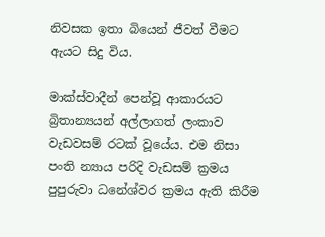නිවසක ඉතා බියෙන් ජීවත් වීමට ඇයට සිදු විය.

මාක්ස්වාදීන් පෙන්වූ ආකාරයට බ්‍රිතාන්‍යයන් අල්ලාගත් ලංකාව වැඩවසම් රටක් වූයේය. එම නිසා පංති න්‍යාය පරිදි වැඩසම් ක්‍රමය පුපුරුවා ධනේශ්වර ක්‍රමය ඇති කිරීම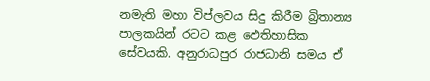නමැති මහා විප්ලවය සිදු කිරීම බ්‍රිතාන්‍ය පාලකයින් රටට කළ ඵෙතිහාසික සේවයකි. අනුරාධපුර රාජධානි සමය ඒ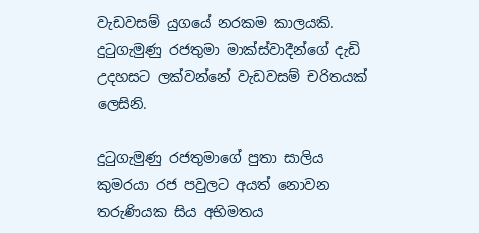වැඩවසම් යුගයේ නරකම කාලයකි. දුටුගැමුණු රජතුමා මාක්ස්වාදීන්ගේ දැඩි උදහසට ලක්වන්නේ වැඩවසම් චරිතයක් ලෙසිනි.

දුටුගැමුණු රජතුමාගේ පුතා සාලිය කුමරයා රජ පවුලට අයත් නොවන තරුණියක සිය අභිමතය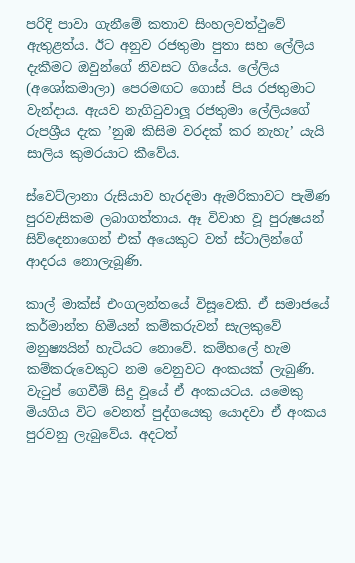පරිදි පාවා ගැනීමේ කතාව සිංහලවත්ථුවේ ඇතුළත්ය. ඊට අනුව රජතුමා පුතා සහ ලේලිය දැකීමට ඔවුන්ගේ නිවසට ගියේය. ලේලිය (අශෝකමාලා) පෙරමඟට ගොස් පිය රජතුමාට වැන්දාය. ඇයව නැගිටුවාලූ රජතුමා ලේලියගේ රුපශ්‍රීය දැක ’නුඹ කිසිම වරදක් කර නැහැ’ යැයි සාලිය කුමරයාට කීවේය.

ස්වෙට්ලානා රුසියාව හැරදමා ඇමරිකාවට පැමිණ පුරවැසිකම ලබාගත්තාය. ඈ විවාහ වූ පුරුෂයන් සිව්දෙනාගෙන් එක් අයෙකුට වත් ස්ටාලින්ගේ ආදරය නොලැබූණි.

කාල් මාක්ස් එංගලන්තයේ විසූවෙකි. ඒ සමාජයේ කර්මාන්ත හිමියන් කම්කරුවන් සැලකුවේ මනුෂ්‍යයින් හැටියට නොවේ. කම්හලේ හැම කම්කරුවෙකුට නම වෙනුවට අංකයක් ලැබුණි. වැටුප් ගෙවීම් සිදු වූයේ ඒ අංකයටය. යමෙකු මියගිය විට වෙනත් පුද්ගයෙකු යොදවා ඒ අංකය පුරවනු ලැබුවේය. අදටත්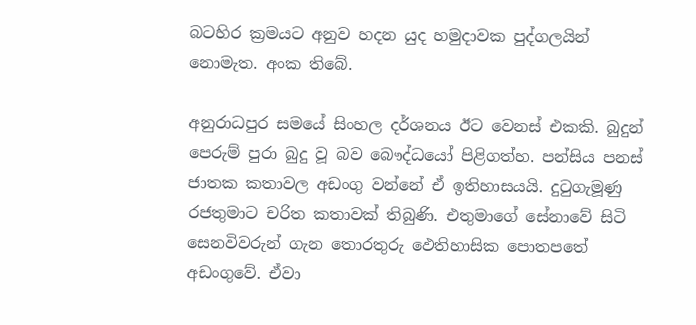බටහිර ක්‍රමයට අනුව හදන යුද හමුදාවක පුද්ගලයින් නොමැත. අංක තිබේ.

අනුරාධපුර සමයේ සිංහල දර්ශනය ඊට වෙනස් එකකි. බුදුන් පෙරුම් පුරා බුදු වූ බව බෞද්ධයෝ පිළිගත්හ. පන්සිය පනස් ජාතක කතාවල අඩංගු වන්නේ ඒ ඉතිහාසයයි. දුටුගැමූණු රජතුමාට චරිත කතාවක් තිබුණි. එතුමාගේ සේනාවේ සිටි සෙනවිවරුන් ගැන තොරතුරු ඵෙතිහාසික පොතපතේ අඩංගුවේ. ඒවා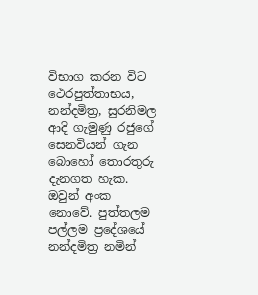විභාග කරන විට ථෙරපුත්තාභය, නන්දමිත්‍ර, සුරනිමල ආදි ගැමුණු රජුගේ සෙනවියන් ගැන බොහෝ තොරතුරු දැනගත හැක. ඔවුන් අංක නොවේ. පුත්තලම පල්ලම ප්‍රදේශයේ නන්දමිත්‍ර නමින්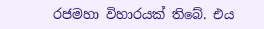රජමහා විහාරයක් තිබේ. එය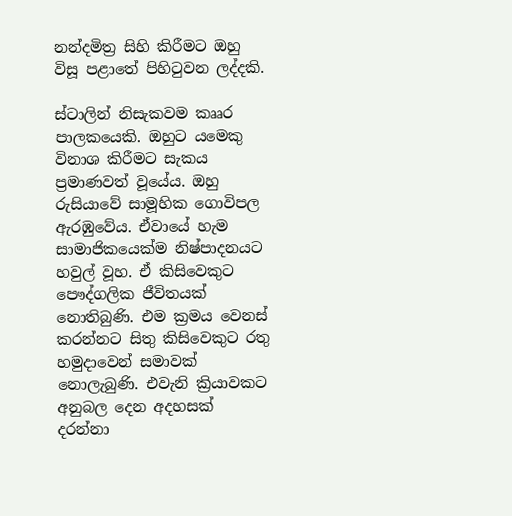නන්දමිත්‍ර සිහි කිරීමට ඔහු විසූ පළාතේ පිහිටුවන ලද්දකි.

ස්ටාලින් නිසැකවම කෲර පාලකයෙකි. ඔහුට යමෙකු විනාශ කිරීමට සැකය ප්‍රමාණවත් වූයේය. ඔහු රුසියාවේ සාමූහික ගොවිපල ඇරඹුවේය. ඒවායේ හැම සාමාජිකයෙක්ම නිෂ්පාදනයට හවුල් වූහ. ඒ කිසිවෙකුට පෞද්ගලික ජීවිතයක් නොතිබුණි. එම ක්‍රමය වෙනස් කරන්නට සිතු කිසිවෙකුට රතු හමුදාවෙන් සමාවක් නොලැබුණි. එවැනි ක්‍රියාවකට අනුබල දෙන අදහසක් දරන්නා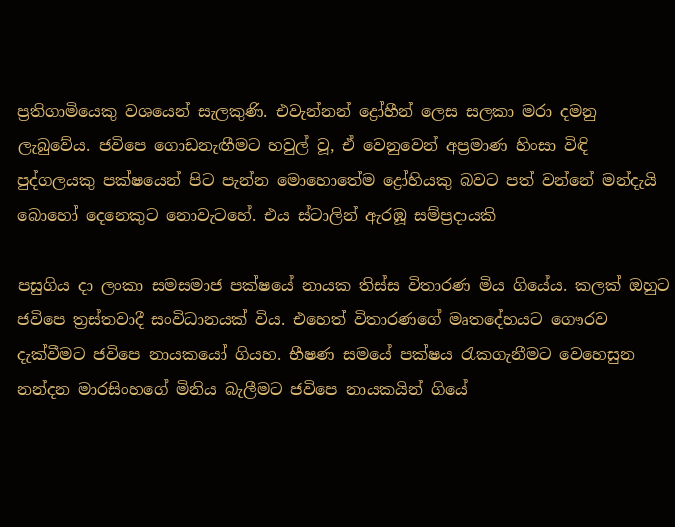ප්‍රතිගාමියෙකු වශයෙන් සැලකුණි. එවැන්නන් ද්‍රෝහීන් ලෙස සලකා මරා දමනු ලැබුවේය. ජවිපෙ ගොඩනැඟීමට හවුල් වූ, ඒ වෙනුවෙන් අප්‍රමාණ හිංසා විඳි පුද්ගලයකු පක්ෂයෙන් පිට පැන්න මොහොතේම ද්‍රෝහියකු බවට පත් වන්නේ මන්දැයි බොහෝ දෙනෙකුට නොවැටහේ. එය ස්ටාලින් ඇරඹූ සම්ප්‍රදායකි

පසුගිය දා ලංකා සමසමාජ පක්ෂයේ නායක තිස්ස විතාරණ මිය ගියේය. කලක් ඔහුට ජවිපෙ ත්‍රස්තවාදී සංවිධානයක් විය. එහෙත් විතාරණගේ මෘතදේහයට ගෞරව දැක්වීමට ජවිපෙ නායකයෝ ගියහ. භීෂණ සමයේ පක්ෂය රැකගැනීමට වෙහෙසුන නන්දන මාරසිංහගේ මිනිය බැලීමට ජවිපෙ නායකයින් ගියේ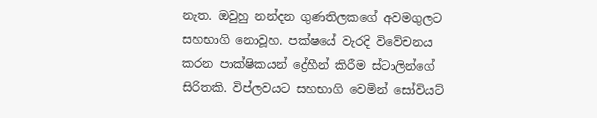නැත. ඔවුහු නන්දන ගුණතිලකගේ අවමගුලට සහභාගි නොවූහ. පක්ෂයේ වැරදි විවේචනය කරන පාක්ෂිකයන් ද්‍රේහීන් කිරීම ස්ටාලින්ගේ සිරිතකි. විප්ලවයට සහභාගි වෙමින් සෝවියට්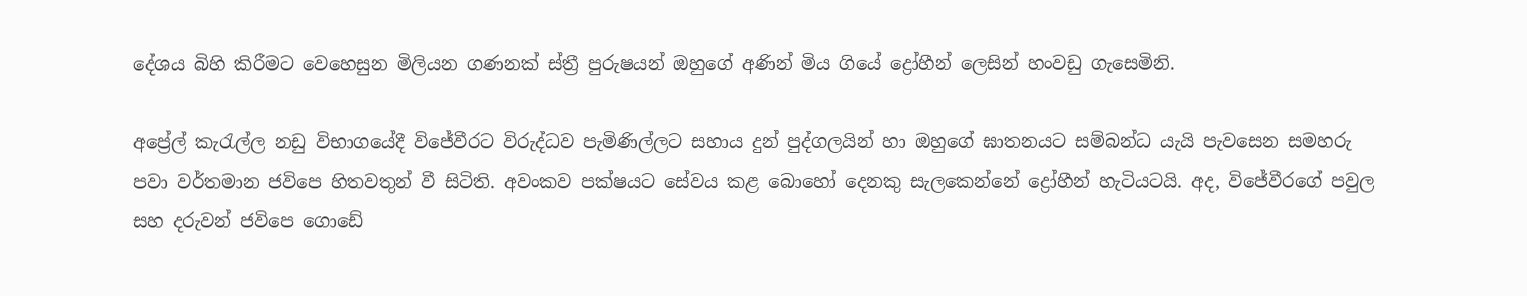දේශය බිහි කිරීමට වෙහෙසුන මිලියන ගණනක් ස්ත්‍රී පුරුෂයන් ඔහුගේ අණින් මිය ගියේ ද්‍රෝහීන් ලෙසින් හංවඩු ගැසෙමිනි.

අප්‍රේල් කැරැල්ල නඩු විභාගයේදී විජේවීරට විරුද්ධව පැමිණිල්ලට සහාය දුන් පුද්ගලයින් හා ඔහුගේ ඝාතනයට සම්බන්ධ යැයි පැවසෙන සමහරු පවා වර්තමාන ජවිපෙ හිතවතුන් වී සිටිති. අවංකව පක්ෂයට සේවය කළ බොහෝ දෙනකු සැලකෙන්නේ ද්‍රෝහීන් හැටියටයි. අද, විජේවීරගේ පවුල සහ දරුවන් ජවිපෙ ගොඩේ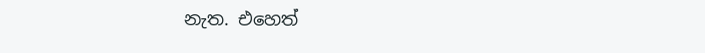නැත. එහෙත්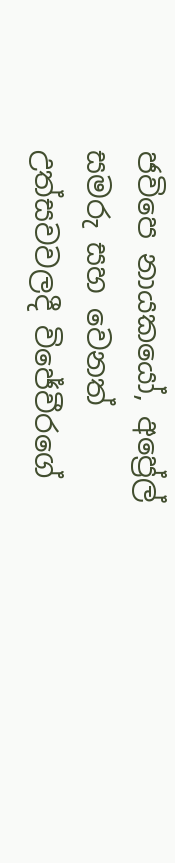ජවිපෙ නායකයෝ, අප්‍රේල් සමරු සහ වෙනත් උත්සවවලදී විජේවීරගේ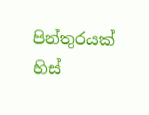පින්තුරයක් හිස්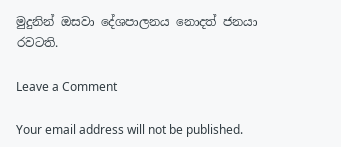මුදුනින් ඔසවා දේශපාලනය නොදත් ජනයා රවටති.

Leave a Comment

Your email address will not be published.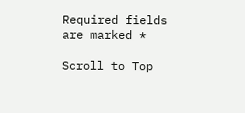Required fields are marked *

Scroll to Top